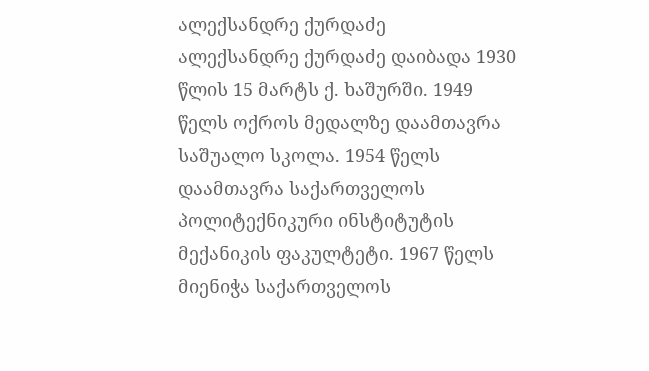ალექსანდრე ქურდაძე
ალექსანდრე ქურდაძე დაიბადა 1930 წლის 15 მარტს ქ. ხაშურში. 1949 წელს ოქროს მედალზე დაამთავრა საშუალო სკოლა. 1954 წელს დაამთავრა საქართველოს პოლიტექნიკური ინსტიტუტის მექანიკის ფაკულტეტი. 1967 წელს მიენიჭა საქართველოს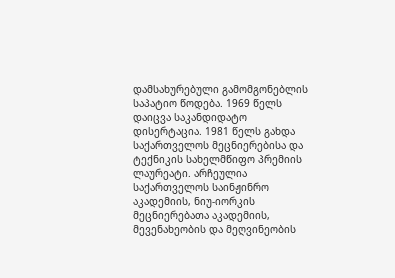დამსახურებული გამომგონებლის საპატიო წოდება. 1969 წელს დაიცვა საკანდიდატო დისერტაცია. 1981 წელს გახდა საქართველოს მეცნიერებისა და ტექნიკის სახელმწიფო პრემიის ლაურეატი. არჩეულია საქართველოს საინჟინრო აკადემიის, ნიუ-იორკის მეცნიერებათა აკადემიის, მევენახეობის და მეღვინეობის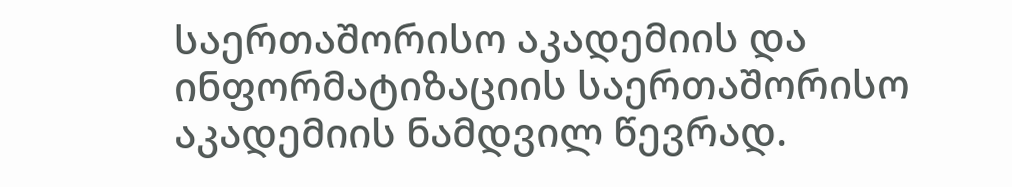საერთაშორისო აკადემიის და ინფორმატიზაციის საერთაშორისო აკადემიის ნამდვილ წევრად.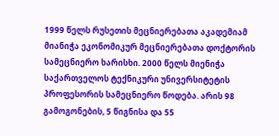1999 წელს რუსეთის მეცნიერებათა აკადემიამ მიანიჭა ეკონომიკურ მეცნიერებათა დოქტორის სამეცნიერო ხარისხი. 2000 წელს მიენიჭა საქართველოს ტექნიკური უნივერსიტეტის პროფესორის სამეცნიერო წოდება. არის 98 გამოგონების, 5 წიგნისა და 55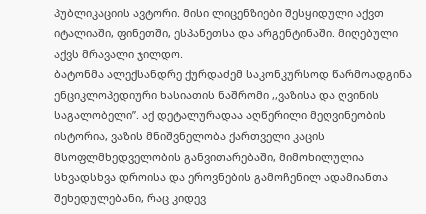პუბლიკაციის ავტორი. მისი ლიცენზიები შესყიდული აქვთ იტალიაში, ფინეთში, ესპანეთსა და არგენტინაში. მიღებული აქვს მრავალი ჯილდო.
ბატონმა ალექსანდრე ქურდაძემ საკონკურსოდ წარმოადგინა ენციკლოპედიური ხასიათის ნაშრომი ,,ვაზისა და ღვინის საგალობელი”. აქ დეტალურადაა აღწერილი მეღვინეობის ისტორია, ვაზის მნიშვნელობა ქართველი კაცის მსოფლმხედველობის განვითარებაში, მიმოხილულია სხვადსხვა დროისა და ეროვნების გამოჩენილ ადამიანთა შეხედულებანი, რაც კიდევ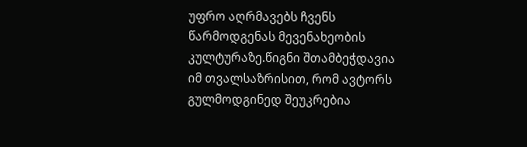უფრო აღრმავებს ჩვენს წარმოდგენას მევენახეობის კულტურაზე.წიგნი შთამბეჭდავია იმ თვალსაზრისით, რომ ავტორს გულმოდგინედ შეუკრებია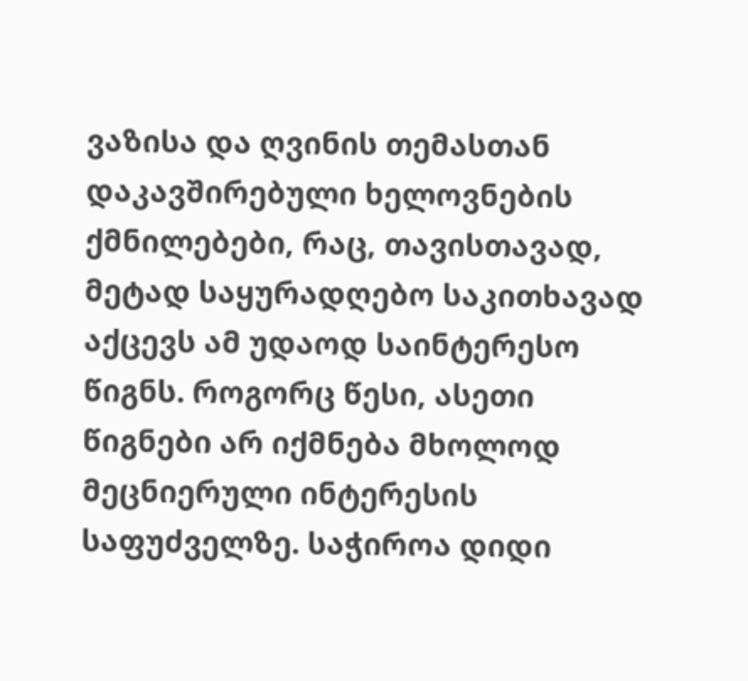ვაზისა და ღვინის თემასთან დაკავშირებული ხელოვნების ქმნილებები, რაც, თავისთავად, მეტად საყურადღებო საკითხავად აქცევს ამ უდაოდ საინტერესო წიგნს. როგორც წესი, ასეთი წიგნები არ იქმნება მხოლოდ მეცნიერული ინტერესის საფუძველზე. საჭიროა დიდი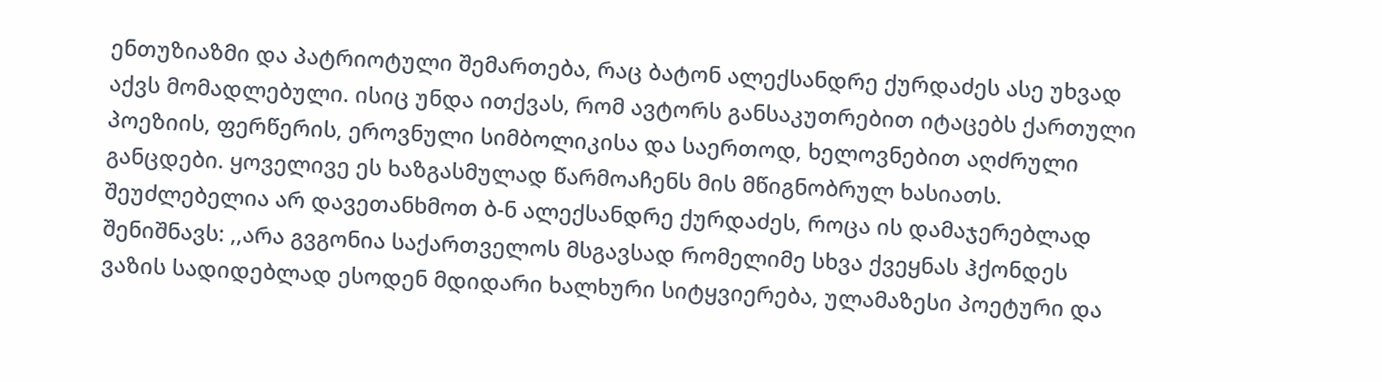ენთუზიაზმი და პატრიოტული შემართება, რაც ბატონ ალექსანდრე ქურდაძეს ასე უხვად აქვს მომადლებული. ისიც უნდა ითქვას, რომ ავტორს განსაკუთრებით იტაცებს ქართული პოეზიის, ფერწერის, ეროვნული სიმბოლიკისა და საერთოდ, ხელოვნებით აღძრული განცდები. ყოველივე ეს ხაზგასმულად წარმოაჩენს მის მწიგნობრულ ხასიათს. შეუძლებელია არ დავეთანხმოთ ბ-ნ ალექსანდრე ქურდაძეს, როცა ის დამაჯერებლად შენიშნავს: ,,არა გვგონია საქართველოს მსგავსად რომელიმე სხვა ქვეყნას ჰქონდეს ვაზის სადიდებლად ესოდენ მდიდარი ხალხური სიტყვიერება, ულამაზესი პოეტური და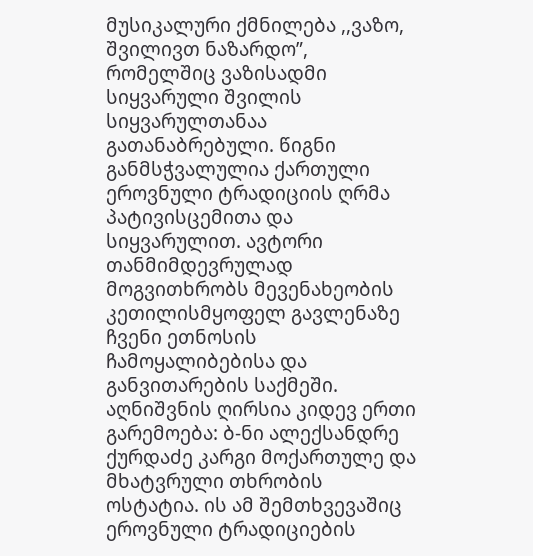მუსიკალური ქმნილება ,,ვაზო, შვილივთ ნაზარდო”, რომელშიც ვაზისადმი სიყვარული შვილის სიყვარულთანაა გათანაბრებული. წიგნი განმსჭვალულია ქართული ეროვნული ტრადიციის ღრმა პატივისცემითა და სიყვარულით. ავტორი თანმიმდევრულად მოგვითხრობს მევენახეობის კეთილისმყოფელ გავლენაზე ჩვენი ეთნოსის ჩამოყალიბებისა და განვითარების საქმეში. აღნიშვნის ღირსია კიდევ ერთი გარემოება: ბ-ნი ალექსანდრე ქურდაძე კარგი მოქართულე და მხატვრული თხრობის ოსტატია. ის ამ შემთხვევაშიც ეროვნული ტრადიციების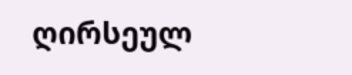ღირსეულ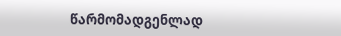წარმომადგენლად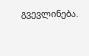გვევლინება.